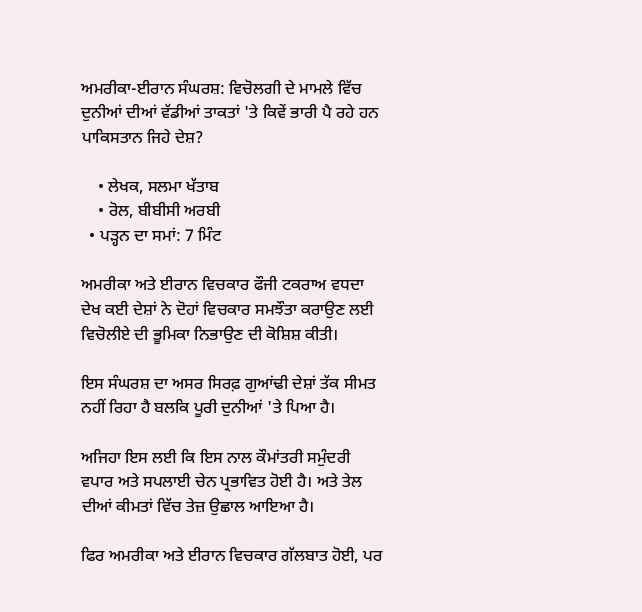ਅਮਰੀਕਾ-ਈਰਾਨ ਸੰਘਰਸ਼: ਵਿਚੋਲਗੀ ਦੇ ਮਾਮਲੇ ਵਿੱਚ ਦੁਨੀਆਂ ਦੀਆਂ ਵੱਡੀਆਂ ਤਾਕਤਾਂ 'ਤੇ ਕਿਵੇਂ ਭਾਰੀ ਪੈ ਰਹੇ ਹਨ ਪਾਕਿਸਤਾਨ ਜਿਹੇ ਦੇਸ਼?

    • ਲੇਖਕ, ਸਲਮਾ ਖੱਤਾਬ
    • ਰੋਲ, ਬੀਬੀਸੀ ਅਰਬੀ
  • ਪੜ੍ਹਨ ਦਾ ਸਮਾਂ: 7 ਮਿੰਟ

ਅਮਰੀਕਾ ਅਤੇ ਈਰਾਨ ਵਿਚਕਾਰ ਫੌਜੀ ਟਕਰਾਅ ਵਧਦਾ ਦੇਖ ਕਈ ਦੇਸ਼ਾਂ ਨੇ ਦੋਹਾਂ ਵਿਚਕਾਰ ਸਮਝੌਤਾ ਕਰਾਉਣ ਲਈ ਵਿਚੋਲੀਏ ਦੀ ਭੂਮਿਕਾ ਨਿਭਾਉਣ ਦੀ ਕੋਸ਼ਿਸ਼ ਕੀਤੀ।

ਇਸ ਸੰਘਰਸ਼ ਦਾ ਅਸਰ ਸਿਰਫ਼ ਗੁਆਂਢੀ ਦੇਸ਼ਾਂ ਤੱਕ ਸੀਮਤ ਨਹੀਂ ਰਿਹਾ ਹੈ ਬਲਕਿ ਪੂਰੀ ਦੁਨੀਆਂ 'ਤੇ ਪਿਆ ਹੈ।

ਅਜਿਹਾ ਇਸ ਲਈ ਕਿ ਇਸ ਨਾਲ ਕੌਮਾਂਤਰੀ ਸਮੁੰਦਰੀ ਵਪਾਰ ਅਤੇ ਸਪਲਾਈ ਚੇਨ ਪ੍ਰਭਾਵਿਤ ਹੋਈ ਹੈ। ਅਤੇ ਤੇਲ ਦੀਆਂ ਕੀਮਤਾਂ ਵਿੱਚ ਤੇਜ਼ ਉਛਾਲ ਆਇਆ ਹੈ।

ਫਿਰ ਅਮਰੀਕਾ ਅਤੇ ਈਰਾਨ ਵਿਚਕਾਰ ਗੱਲਬਾਤ ਹੋਈ, ਪਰ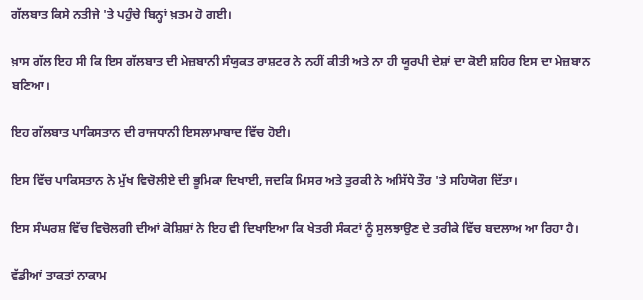ਗੱਲਬਾਤ ਕਿਸੇ ਨਤੀਜੇ 'ਤੇ ਪਹੁੰਚੇ ਬਿਨ੍ਹਾਂ ਖ਼ਤਮ ਹੋ ਗਈ।

ਖ਼ਾਸ ਗੱਲ ਇਹ ਸੀ ਕਿ ਇਸ ਗੱਲਬਾਤ ਦੀ ਮੇਜ਼ਬਾਨੀ ਸੰਯੁਕਤ ਰਾਸ਼ਟਰ ਨੇ ਨਹੀਂ ਕੀਤੀ ਅਤੇ ਨਾ ਹੀ ਯੂਰਪੀ ਦੇਸ਼ਾਂ ਦਾ ਕੋਈ ਸ਼ਹਿਰ ਇਸ ਦਾ ਮੇਜ਼ਬਾਨ ਬਣਿਆ।

ਇਹ ਗੱਲਬਾਤ ਪਾਕਿਸਤਾਨ ਦੀ ਰਾਜਧਾਨੀ ਇਸਲਾਮਾਬਾਦ ਵਿੱਚ ਹੋਈ।

ਇਸ ਵਿੱਚ ਪਾਕਿਸਤਾਨ ਨੇ ਮੁੱਖ ਵਿਚੋਲੀਏ ਦੀ ਭੂਮਿਕਾ ਦਿਖਾਈ, ਜਦਕਿ ਮਿਸਰ ਅਤੇ ਤੁਰਕੀ ਨੇ ਅਸਿੱਧੇ ਤੌਰ 'ਤੇ ਸਹਿਯੋਗ ਦਿੱਤਾ।

ਇਸ ਸੰਘਰਸ਼ ਵਿੱਚ ਵਿਚੋਲਗੀ ਦੀਆਂ ਕੋਸ਼ਿਸ਼ਾਂ ਨੇ ਇਹ ਵੀ ਦਿਖਾਇਆ ਕਿ ਖੇਤਰੀ ਸੰਕਟਾਂ ਨੂੰ ਸੁਲਝਾਉਣ ਦੇ ਤਰੀਕੇ ਵਿੱਚ ਬਦਲਾਅ ਆ ਰਿਹਾ ਹੈ।

ਵੱਡੀਆਂ ਤਾਕਤਾਂ ਨਾਕਾਮ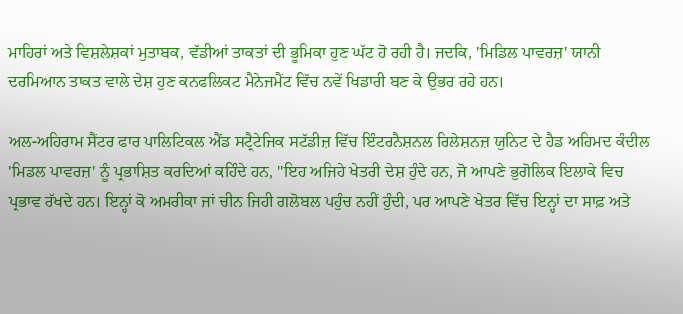ਮਾਹਿਰਾਂ ਅਤੇ ਵਿਸ਼ਲੇਸ਼ਕਾਂ ਮੁਤਾਬਕ, ਵੱਡੀਆਂ ਤਾਕਤਾਂ ਦੀ ਭੂਮਿਕਾ ਹੁਣ ਘੱਟ ਹੋ ਰਹੀ ਹੈ। ਜਦਕਿ, 'ਮਿਡਿਲ ਪਾਵਰਜ਼' ਯਾਨੀ ਦਰਮਿਆਨ ਤਾਕਤ ਵਾਲੇ ਦੇਸ਼ ਹੁਣ ਕਨਫਲਿਕਟ ਮੈਨੇਜਮੈਂਟ ਵਿੱਚ ਨਵੇਂ ਖਿਡਾਰੀ ਬਣ ਕੇ ਉਭਰ ਰਹੇ ਹਨ।

ਅਲ-ਅਹਿਰਾਮ ਸੈਂਟਰ ਫਾਰ ਪਾਲਿਟਿਕਲ ਐਂਡ ਸਟ੍ਰੈਟੇਜਿਕ ਸਟੱਡੀਜ਼ ਵਿੱਚ ਇੰਟਰਨੈਸ਼ਨਲ ਰਿਲੇਸ਼ਨਜ਼ ਯੁਨਿਟ ਦੇ ਹੈਡ ਅਹਿਮਦ ਕੰਦੀਲ 'ਮਿਡਲ ਪਾਵਰਜ਼' ਨੂੰ ਪ੍ਰਭਾਸ਼ਿਤ ਕਰਦਿਆਂ ਕਹਿੰਦੇ ਹਨ, "ਇਹ ਅਜਿਹੇ ਖੇਤਰੀ ਦੇਸ਼ ਹੁੰਦੇ ਹਨ, ਜੋ ਆਪਣੇ ਭੁਗੋਲਿਕ ਇਲਾਕੇ ਵਿਚ ਪ੍ਰਭਾਵ ਰੱਖਦੇ ਹਨ। ਇਨ੍ਹਾਂ ਕੋ ਅਮਰੀਕਾ ਜਾਂ ਚੀਨ ਜਿਹੀ ਗਲੋਬਲ ਪਹੁੰਚ ਨਹੀਂ ਹੁੰਦੀ, ਪਰ ਆਪਣੇ ਖੇਤਰ ਵਿੱਚ ਇਨ੍ਹਾਂ ਦਾ ਸਾਫ਼ ਅਤੇ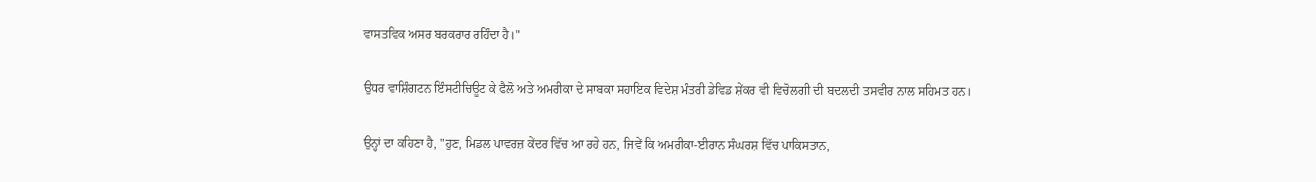ਵਾਸਤਵਿਕ ਅਸਰ ਬਰਕਰਾਰ ਰਹਿੰਦਾ ਹੈ।"

ਉਧਰ ਵਾਸ਼ਿੰਗਟਨ ਇੰਸਟੀਚਿਊਟ ਕੇ ਫੈਲੋ ਅਤੇ ਅਮਰੀਕਾ ਦੇ ਸਾਬਕਾ ਸਹਾਇਕ ਵਿਦੇਸ਼ ਮੰਤਰੀ ਡੇਵਿਡ ਸ਼ੇਂਕਰ ਵੀ ਵਿਚੋਲਗੀ ਦੀ ਬਦਲਦੀ ਤਸਵੀਰ ਨਾਲ ਸਹਿਮਤ ਹਨ।

ਉਨ੍ਹਾਂ ਦਾ ਕਹਿਣਾ ਹੈ, "ਹੁਣ, ਮਿਡਲ ਪਾਵਰਜ਼ ਕੇਂਦਰ ਵਿੱਚ ਆ ਰਹੇ ਹਨ, ਜਿਵੇਂ ਕਿ ਅਮਰੀਕਾ-ਈਰਾਨ ਸੰਘਰਸ਼ ਵਿੱਚ ਪਾਕਿਸਤਾਨ,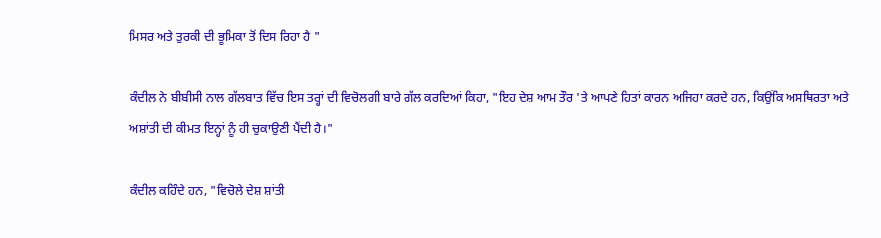ਮਿਸਰ ਅਤੇ ਤੁਰਕੀ ਦੀ ਭੂਮਿਕਾ ਤੋਂ ਦਿਸ ਰਿਹਾ ਹੈ "

ਕੰਦੀਲ ਨੇ ਬੀਬੀਸੀ ਨਾਲ ਗੱਲਬਾਤ ਵਿੱਚ ਇਸ ਤਰ੍ਹਾਂ ਦੀ ਵਿਚੋਲਗੀ ਬਾਰੇ ਗੱਲ ਕਰਦਿਆਂ ਕਿਹਾ, "ਇਹ ਦੇਸ਼ ਆਮ ਤੌਰ 'ਤੇ ਆਪਣੇ ਹਿਤਾਂ ਕਾਰਨ ਅਜਿਹਾ ਕਰਦੇ ਹਨ, ਕਿਉਂਕਿ ਅਸਥਿਰਤਾ ਅਤੇ ਅਸ਼ਾਂਤੀ ਦੀ ਕੀਮਤ ਇਨ੍ਹਾਂ ਨੂੰ ਹੀ ਚੁਕਾਉਣੀ ਪੈਂਦੀ ਹੈ।"

ਕੰਦੀਲ ਕਹਿੰਦੇ ਹਨ, "ਵਿਚੋਲੇ ਦੇਸ਼ ਸ਼ਾਂਤੀ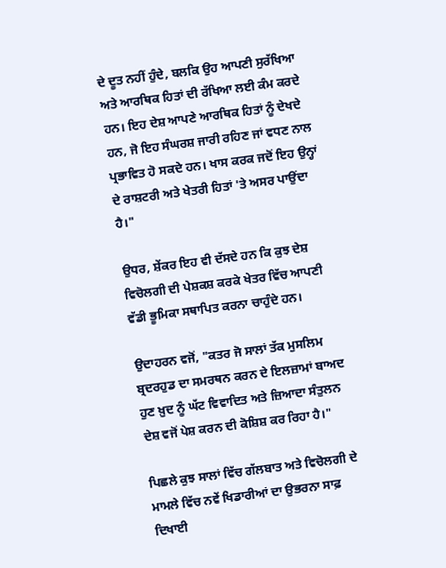ਦੇ ਦੂਤ ਨਹੀਂ ਹੁੰਦੇ, ਬਲਕਿ ਉਹ ਆਪਣੀ ਸੁਰੱਖਿਆ ਅਤੇ ਆਰਥਿਕ ਹਿਤਾਂ ਦੀ ਰੱਖਿਆ ਲਈ ਕੰਮ ਕਰਦੇ ਹਨ। ਇਹ ਦੇਸ਼ ਆਪਣੇ ਆਰਥਿਕ ਹਿਤਾਂ ਨੂੰ ਦੇਖਦੇ ਹਨ, ਜੋ ਇਹ ਸੰਘਰਸ਼ ਜਾਰੀ ਰਹਿਣ ਜਾਂ ਵਧਣ ਨਾਲ ਪ੍ਰਭਾਵਿਤ ਹੋ ਸਕਦੇ ਹਨ। ਖਾਸ ਕਰਕ ਜਦੋਂ ਇਹ ਉਨ੍ਹਾਂ ਦੇ ਰਾਸ਼ਟਰੀ ਅਤੇ ਖੇਤਰੀ ਹਿਤਾਂ 'ਤੇ ਅਸਰ ਪਾਉਂਦਾ ਹੈ।"

ਉਧਰ, ਸ਼ੇਂਕਰ ਇਹ ਵੀ ਦੱਸਦੇ ਹਨ ਕਿ ਕੁਝ ਦੇਸ਼ ਵਿਚੋਲਗੀ ਦੀ ਪੇਸ਼ਕਸ਼ ਕਰਕੇ ਖੇਤਰ ਵਿੱਚ ਆਪਣੀ ਵੱਡੀ ਭੂਮਿਕਾ ਸਥਾਪਿਤ ਕਰਨਾ ਚਾਹੁੰਦੇ ਹਨ।

ਉਦਾਹਰਨ ਵਜੋਂ, "ਕਤਰ ਜੋ ਸਾਲਾਂ ਤੱਕ ਮੁਸਲਿਮ ਬ੍ਰਦਰਹੁਡ ਦਾ ਸਮਰਥਨ ਕਰਨ ਦੇ ਇਲਜ਼ਾਮਾਂ ਬਾਅਦ ਹੁਣ ਖ਼ੁਦ ਨੂੰ ਘੱਟ ਵਿਵਾਦਿਤ ਅਤੇ ਜ਼ਿਆਦਾ ਸੰਤੁਲਨ ਦੇਸ਼ ਵਜੋਂ ਪੇਸ਼ ਕਰਨ ਦੀ ਕੋਸ਼ਿਸ਼ ਕਰ ਰਿਹਾ ਹੈ।"

ਪਿਛਲੇ ਕੁਝ ਸਾਲਾਂ ਵਿੱਚ ਗੱਲਬਾਤ ਅਤੇ ਵਿਚੋਲਗੀ ਦੇ ਮਾਮਲੇ ਵਿੱਚ ਨਵੇਂ ਖਿਡਾਰੀਆਂ ਦਾ ਉਭਰਨਾ ਸਾਫ਼ ਦਿਖਾਈ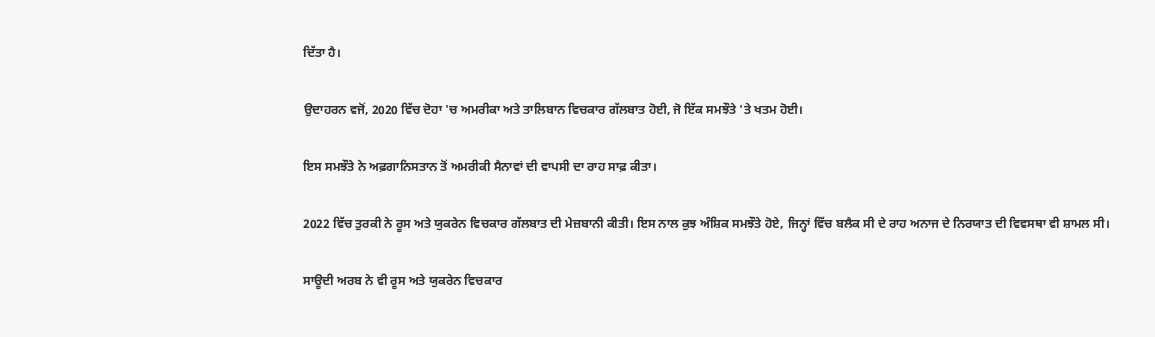ਦਿੱਤਾ ਹੈ।

ਉਦਾਹਰਨ ਵਜੋਂ, 2020 ਵਿੱਚ ਦੋਹਾ 'ਚ ਅਮਰੀਕਾ ਅਤੇ ਤਾਲਿਬਾਨ ਵਿਚਕਾਰ ਗੱਲਬਾਤ ਹੋਈ, ਜੋ ਇੱਕ ਸਮਝੌਤੇ 'ਤੇ ਖਤਮ ਹੋਈ।

ਇਸ ਸਮਝੌਤੇ ਨੇ ਅਫ਼ਗਾਨਿਸਤਾਨ ਤੋਂ ਅਮਰੀਕੀ ਸੈਨਾਵਾਂ ਦੀ ਵਾਪਸੀ ਦਾ ਰਾਹ ਸਾਫ਼ ਕੀਤਾ।

2022 ਵਿੱਚ ਤੁਰਕੀ ਨੇ ਰੂਸ ਅਤੇ ਯੁਕਰੇਨ ਵਿਚਕਾਰ ਗੱਲਬਾਤ ਦੀ ਮੇਜ਼ਬਾਨੀ ਕੀਤੀ। ਇਸ ਨਾਲ ਕੁਝ ਅੰਸ਼ਿਕ ਸਮਝੌਤੇ ਹੋਏ, ਜਿਨ੍ਹਾਂ ਵਿੱਚ ਬਲੈਕ ਸੀ ਦੇ ਰਾਹ ਅਨਾਜ ਦੇ ਨਿਰਯਾਤ ਦੀ ਵਿਵਸਥਾ ਵੀ ਸ਼ਾਮਲ ਸੀ।

ਸਾਊਦੀ ਅਰਬ ਨੇ ਵੀ ਰੂਸ ਅਤੇ ਯੁਕਰੇਨ ਵਿਚਕਾਰ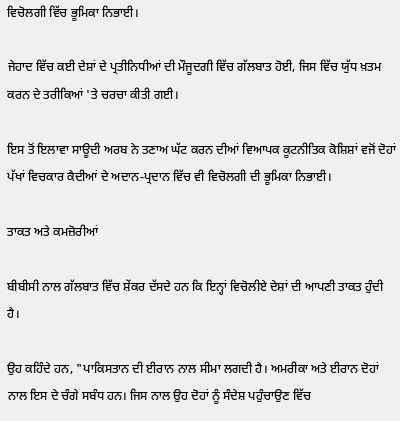ਵਿਚੋਲਗੀ ਵਿੱਚ ਭੂਮਿਕਾ ਨਿਭਾਈ।

ਜੇਹਾਦ ਵਿੱਚ ਕਈ ਦੇਸ਼ਾਂ ਦੇ ਪ੍ਰਤੀਨਿਧੀਆਂ ਦੀ ਮੌਜੂਦਗੀ ਵਿੱਚ ਗੱਲਬਾਤ ਹੋਈ, ਜਿਸ ਵਿੱਚ ਯੁੱਧ ਖ਼ਤਮ ਕਰਨ ਦੇ ਤਰੀਕਿਆਂ 'ਤੇ ਚਰਚਾ ਕੀਤੀ ਗਈ।

ਇਸ ਤੋਂ ਇਲਾਵਾ ਸਾਊਦੀ ਅਰਬ ਨੇ ਤਣਾਅ ਘੱਟ ਕਰਨ ਦੀਆਂ ਵਿਆਪਕ ਕੂਟਨੀਤਿਕ ਕੋਸ਼ਿਸ਼ਾਂ ਵਜੋਂ ਦੋਹਾਂ ਪੱਖਾਂ ਵਿਚਕਾਰ ਕੈਦੀਆਂ ਦੇ ਅਦਾਨ-ਪ੍ਰਦਾਨ ਵਿੱਚ ਵੀ ਵਿਚੋਲਗੀ ਦੀ ਭੂਮਿਕਾ ਨਿਭਾਈ।

ਤਾਕਤ ਅਤੇ ਕਮਜ਼ੋਰੀਆਂ

ਬੀਬੀਸੀ ਨਾਲ ਗੱਲਬਾਤ ਵਿੱਚ ਸ਼ੇਂਕਰ ਦੱਸਦੇ ਹਨ ਕਿ ਇਨ੍ਹਾਂ ਵਿਚੋਲੀਏ ਦੇਸ਼ਾਂ ਦੀ ਆਪਣੀ ਤਾਕਤ ਹੁੰਦੀ ਹੈ।

ਉਹ ਕਹਿੰਦੇ ਹਨ, "ਪਾਕਿਸਤਾਨ ਦੀ ਈਰਾਨ ਨਾਲ ਸੀਮਾ ਲਗਦੀ ਹੈ। ਅਮਰੀਕਾ ਅਤੇ ਈਰਾਨ ਦੋਹਾਂ ਨਾਲ ਇਸ ਦੇ ਚੰਗੇ ਸਬੰਧ ਹਨ। ਜਿਸ ਨਾਲ ਉਹ ਦੋਹਾਂ ਨੂੰ ਸੰਦੇਸ਼ ਪਹੁੰਚਾਉਣ ਵਿੱਚ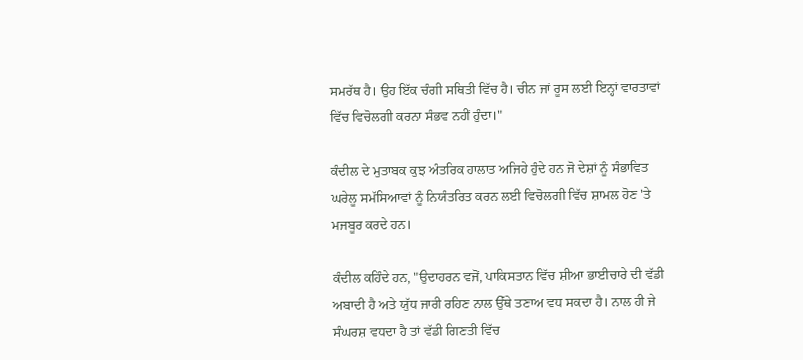ਸਮਰੱਥ ਹੈ। ਉਹ ਇੱਕ ਚੰਗੀ ਸਥਿਤੀ ਵਿੱਚ ਹੈ। ਚੀਨ ਜਾਂ ਰੂਸ ਲਈ ਇਨ੍ਹਾਂ ਵਾਰਤਾਵਾਂ ਵਿੱਚ ਵਿਚੋਲਗੀ ਕਰਨਾ ਸੰਭਵ ਨਹੀਂ ਹੁੰਦਾ।"

ਕੰਦੀਲ ਦੇ ਮੁਤਾਬਕ ਕੁਝ ਅੰਤਰਿਕ ਹਾਲਾਤ ਅਜਿਹੇ ਹੁੰਦੇ ਹਨ ਜੋ ਦੇਸ਼ਾਂ ਨੂੰ ਸੰਭਾਵਿਤ ਘਰੇਲੂ ਸਮੱਸਿਆਵਾਂ ਨੂੰ ਨਿਯੰਤਰਿਤ ਕਰਨ ਲਈ ਵਿਚੋਲਗੀ ਵਿੱਚ ਸ਼ਾਮਲ ਹੋਣ 'ਤੇ ਮਜਬੂਰ ਕਰਦੇ ਹਨ।

ਕੰਦੀਲ ਕਹਿੰਦੇ ਹਨ, "ਉਦਾਹਰਨ ਵਜੋਂ, ਪਾਕਿਸਤਾਨ ਵਿੱਚ ਸ਼ੀਆ ਭਾਈਚਾਰੇ ਦੀ ਵੱਡੀ ਅਬਾਦੀ ਹੈ ਅਤੇ ਯੁੱਧ ਜਾਰੀ ਰਹਿਣ ਨਾਲ ਉੱਥੇ ਤਣਾਅ ਵਧ ਸਕਦਾ ਹੈ। ਨਾਲ ਹੀ ਜੇ ਸੰਘਰਸ਼ ਵਧਦਾ ਹੈ ਤਾਂ ਵੱਡੀ ਗਿਣਤੀ ਵਿੱਚ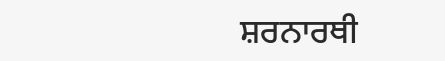ਸ਼ਰਨਾਰਥੀ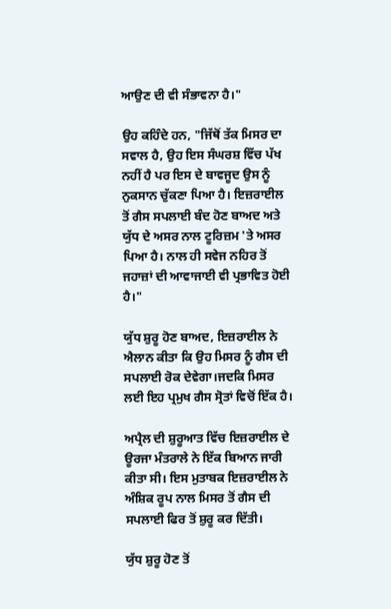ਆਉਣ ਦੀ ਵੀ ਸੰਭਾਵਨਾ ਹੈ।"

ਉਹ ਕਹਿੰਦੇ ਹਨ, "ਜਿੱਥੋਂ ਤੱਕ ਮਿਸਰ ਦਾ ਸਵਾਲ ਹੈ, ਉਹ ਇਸ ਸੰਘਰਸ਼ ਵਿੱਚ ਪੱਖ ਨਹੀਂ ਹੈ ਪਰ ਇਸ ਦੇ ਬਾਵਜੂਦ ਉਸ ਨੂੰ ਨੁਕਸਾਨ ਚੁੱਕਣਾ ਪਿਆ ਹੈ। ਇਜ਼ਰਾਈਲ ਤੋਂ ਗੈਸ ਸਪਲਾਈ ਬੰਦ ਹੋਣ ਬਾਅਦ ਅਤੇ ਯੁੱਧ ਦੇ ਅਸਰ ਨਾਲ ਟੂਰਿਜ਼ਮ 'ਤੇ ਅਸਰ ਪਿਆ ਹੈ। ਨਾਲ ਹੀ ਸਵੇਜ ਨਹਿਰ ਤੋਂ ਜਹਾਜ਼ਾਂ ਦੀ ਆਵਾਜਾਈ ਵੀ ਪ੍ਰਭਾਵਿਤ ਹੋਈ ਹੈ।"

ਯੁੱਧ ਸ਼ੁਰੂ ਹੋਣ ਬਾਅਦ, ਇਜ਼ਰਾਈਲ ਨੇ ਐਲਾਨ ਕੀਤਾ ਕਿ ਉਹ ਮਿਸਰ ਨੂੰ ਗੈਸ ਦੀ ਸਪਲਾਈ ਰੋਕ ਦੇਵੇਗਾ।ਜਦਕਿ ਮਿਸਰ ਲਈ ਇਹ ਪ੍ਰਮੁਖ ਗੈਸ ਸ੍ਰੋਤਾਂ ਵਿਚੋਂ ਇੱਕ ਹੈ।

ਅਪ੍ਰੈਲ ਦੀ ਸ਼ੁਰੂਆਤ ਵਿੱਚ ਇਜ਼ਰਾਈਲ ਦੇ ਊਰਜਾ ਮੰਤਰਾਲੇ ਨੇ ਇੱਕ ਬਿਆਨ ਜਾਰੀ ਕੀਤਾ ਸੀ। ਇਸ ਮੁਤਾਬਕ ਇਜ਼ਰਾਈਲ ਨੇ ਅੰਸ਼ਿਕ ਰੂਪ ਨਾਲ ਮਿਸਰ ਤੋਂ ਗੈਸ ਦੀ ਸਪਲਾਈ ਫਿਰ ਤੋਂ ਸ਼ੁਰੂ ਕਰ ਦਿੱਤੀ।

ਯੁੱਧ ਸ਼ੁਰੂ ਹੋਣ ਤੋਂ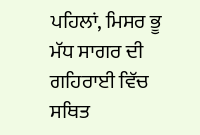ਪਹਿਲਾਂ, ਮਿਸਰ ਭੂ ਮੱਧ ਸਾਗਰ ਦੀ ਗਹਿਰਾਈ ਵਿੱਚ ਸਥਿਤ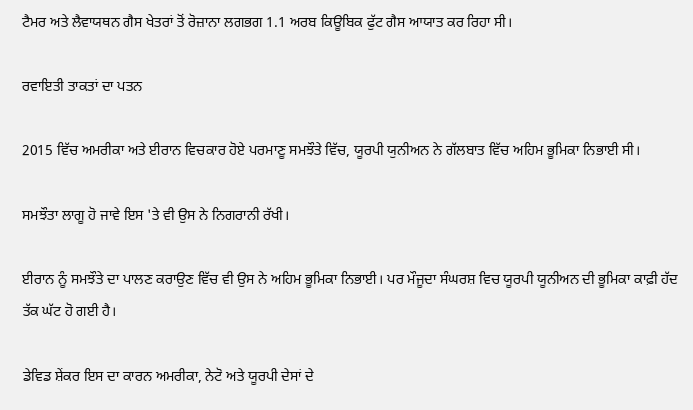ਟੈਮਰ ਅਤੇ ਲੈਵਾਯਥਨ ਗੈਸ ਖੇਤਰਾਂ ਤੋਂ ਰੋਜ਼ਾਨਾ ਲਗਭਗ 1.1 ਅਰਬ ਕਿਊਬਿਕ ਫੁੱਟ ਗੈਸ ਆਯਾਤ ਕਰ ਰਿਹਾ ਸੀ।

ਰਵਾਇਤੀ ਤਾਕਤਾਂ ਦਾ ਪਤਨ

2015 ਵਿੱਚ ਅਮਰੀਕਾ ਅਤੇ ਈਰਾਨ ਵਿਚਕਾਰ ਹੋਏ ਪਰਮਾਣੂ ਸਮਝੌਤੇ ਵਿੱਚ, ਯੂਰਪੀ ਯੁਨੀਅਨ ਨੇ ਗੱਲਬਾਤ ਵਿੱਚ ਅਹਿਮ ਭੂਮਿਕਾ ਨਿਭਾਈ ਸੀ।

ਸਮਝੌਤਾ ਲਾਗੂ ਹੋ ਜਾਵੇ ਇਸ 'ਤੇ ਵੀ ਉਸ ਨੇ ਨਿਗਰਾਨੀ ਰੱਖੀ।

ਈਰਾਨ ਨੂੰ ਸਮਝੌਤੇ ਦਾ ਪਾਲਣ ਕਰਾਉਣ ਵਿੱਚ ਵੀ ਉਸ ਨੇ ਅਹਿਮ ਭੂਮਿਕਾ ਨਿਭਾਈ। ਪਰ ਮੌਜੂਦਾ ਸੰਘਰਸ਼ ਵਿਚ ਯੂਰਪੀ ਯੂਨੀਅਨ ਦੀ ਭੂਮਿਕਾ ਕਾਫ਼ੀ ਹੱਦ ਤੱਕ ਘੱਟ ਹੋ ਗਈ ਹੈ।

ਡੇਵਿਡ ਸ਼ੇਂਕਰ ਇਸ ਦਾ ਕਾਰਨ ਅਮਰੀਕਾ, ਨੇਟੋ ਅਤੇ ਯੂਰਪੀ ਦੇਸਾਂ ਦੇ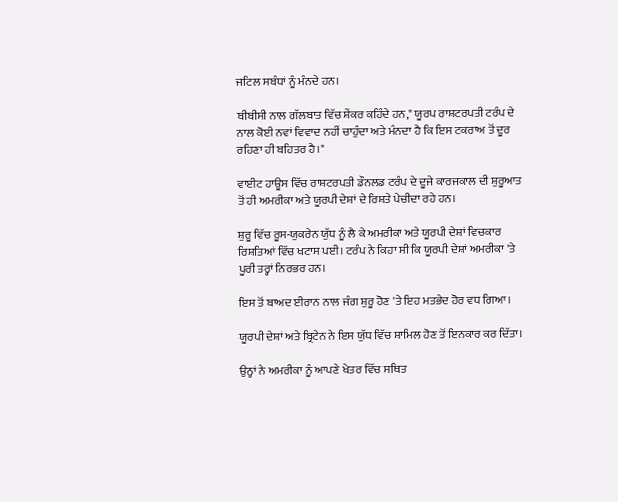ਜਟਿਲ ਸਬੰਧਾਂ ਨੂੰ ਮੰਨਦੇ ਹਨ।

ਬੀਬੀਸੀ ਨਾਲ ਗੱਲਬਾਤ ਵਿੱਚ ਸ਼ੇਂਕਰ ਕਹਿੰਦੇ ਹਨ," ਯੂਰਪ ਰਾਸ਼ਟਰਪਤੀ ਟਰੰਪ ਦੇ ਨਾਲ ਕੋਈ ਨਵਾਂ ਵਿਵਾਦ ਨਹੀਂ ਚਾਹੁੰਦਾ ਅਤੇ ਮੰਨਦਾ ਹੈ ਕਿ ਇਸ ਟਕਰਾਅ ਤੋਂ ਦੂਰ ਰਹਿਣਾ ਹੀ ਬਹਿਤਰ ਹੈ।"

ਵਾਈਟ ਹਾਊਸ ਵਿੱਚ ਰਾਸ਼ਟਰਪਤੀ ਡੌਨਲਡ ਟਰੰਪ ਦੇ ਦੂਜੇ ਕਾਰਜਕਾਲ ਦੀ ਸ਼ੁਰੂਆਤ ਤੋਂ ਹੀ ਅਮਰੀਕਾ ਅਤੇ ਯੂਰਪੀ ਦੇਸ਼ਾਂ ਦੇ ਰਿਸ਼ਤੇ ਪੇਚੀਦਾ ਰਹੇ ਹਨ।

ਸ਼ੁਰੂ ਵਿੱਚ ਰੂਸ-ਯੁਕਰੇਨ ਯੁੱਧ ਨੂੰ ਲੈ ਕੇ ਅਮਰੀਕਾ ਅਤੇ ਯੂਰਪੀ ਦੇਸ਼ਾਂ ਵਿਚਕਾਰ ਰਿਸ਼ਤਿਆਂ ਵਿੱਚ ਖਟਾਸ ਪਈ। ਟਰੰਪ ਨੇ ਕਿਹਾ ਸੀ ਕਿ ਯੂਰਪੀ ਦੇਸ਼ਾਂ ਅਮਰੀਕਾ 'ਤੇ ਪੂਰੀ ਤਰ੍ਹਾਂ ਨਿਰਭਰ ਹਨ।

ਇਸ ਤੋਂ ਬਾਅਦ ਈਰਾਨ ਨਾਲ ਜੰਗ ਸ਼ੁਰੂ ਹੋਣ 'ਤੇ ਇਹ ਮਤਭੇਦ ਹੋਰ ਵਧ ਗਿਆ।

ਯੂਰਪੀ ਦੇਸ਼ਾਂ ਅਤੇ ਬ੍ਰਿਟੇਨ ਨੇ ਇਸ ਯੁੱਧ ਵਿੱਚ ਸ਼ਾਮਿਲ ਹੋਣ ਤੋਂ ਇਨਕਾਰ ਕਰ ਦਿੱਤਾ।

ਉਨ੍ਹਾਂ ਨੇ ਅਮਰੀਕਾ ਨੂੰ ਆਪਣੇ ਖੇਤਰ ਵਿੱਚ ਸਥਿਤ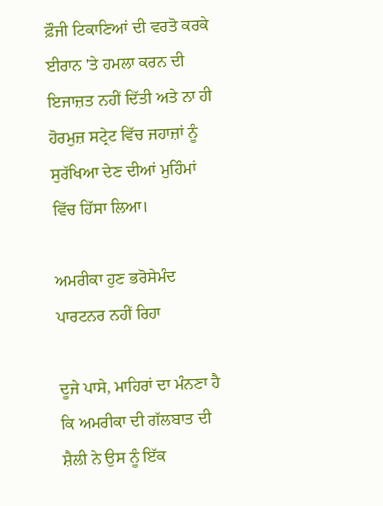ਫ਼ੌਜੀ ਟਿਕਾਣਿਆਂ ਦੀ ਵਰਤੋ ਕਰਕੇ ਈਰਾਨ 'ਤੇ ਹਮਲਾ ਕਰਨ ਦੀ ਇਜਾਜ਼ਤ ਨਹੀਂ ਦਿੱਤੀ ਅਤੇ ਨਾ ਹੀ ਹੋਰਮੁਜ਼ ਸਟ੍ਰੇਟ ਵਿੱਚ ਜਹਾਜ਼ਾਂ ਨੂੰ ਸੁਰੱਖਿਆ ਦੇਣ ਦੀਆਂ ਮੁਹਿੰਮਾਂ ਵਿੱਚ ਹਿੱਸਾ ਲਿਆ।

ਅਮਰੀਕਾ ਹੁਣ ਭਰੋਸੇਮੰਦ ਪਾਰਟਨਰ ਨਹੀਂ ਰਿਹਾ

ਦੂਜੇ ਪਾਸੇ, ਮਾਹਿਰਾਂ ਦਾ ਮੰਨਣਾ ਹੈ ਕਿ ਅਮਰੀਕਾ ਦੀ ਗੱਲਬਾਤ ਦੀ ਸ਼ੈਲੀ ਨੇ ਉਸ ਨੂੰ ਇੱਕ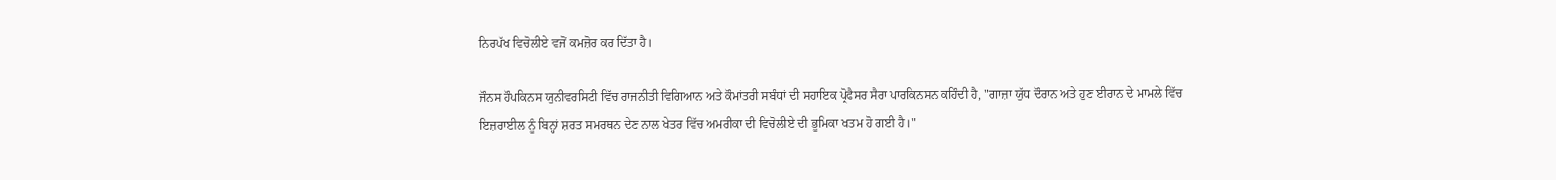ਨਿਰਪੱਖ ਵਿਚੋਲੀਏ ਵਜੋਂ ਕਮਜ਼ੋਰ ਕਰ ਦਿੱਤਾ ਹੈ।

ਜੌਨਸ ਹੌਪਕਿਨਸ ਯੁਨੀਵਰਸਿਟੀ ਵਿੱਚ ਰਾਜਨੀਤੀ ਵਿਗਿਆਨ ਅਤੇ ਕੌਮਾਂਤਰੀ ਸਬੰਧਾਂ ਦੀ ਸਹਾਇਕ ਪ੍ਰੋਫੈਸਰ ਸੈਰਾ ਪਾਰਕਿਨਸਨ ਕਹਿੰਦੀ ਹੈ, "ਗਾਜ਼ਾ ਯੁੱਧ ਦੌਰਾਨ ਅਤੇ ਹੁਣ ਈਰਾਨ ਦੇ ਮਾਮਲੇ ਵਿੱਚ ਇਜ਼ਰਾਈਲ ਨੂੰ ਬਿਨ੍ਹਾਂ ਸ਼ਰਤ ਸਮਰਥਨ ਦੇਣ ਨਾਲ ਖੇਤਰ ਵਿੱਚ ਅਮਰੀਕਾ ਦੀ ਵਿਚੋਲੀਏ ਦੀ ਭੂਮਿਕਾ ਖਤਮ ਹੋ ਗਈ ਹੈ।"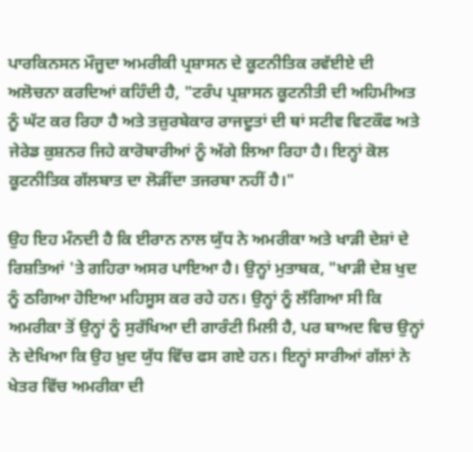ਪਾਰਕਿਨਸਨ ਮੌਜੂਦਾ ਅਮਰੀਕੀ ਪ੍ਰਸ਼ਾਸਨ ਦੇ ਕੂਟਨੀਤਿਕ ਰਵੱਈਏ ਦੀ ਅਲੋਚਨਾ ਕਰਦਿਆਂ ਕਹਿੰਦੀ ਹੈ, "ਟਰੰਪ ਪ੍ਰਸ਼ਾਸਨ ਕੂਟਨੀਤੀ ਦੀ ਅਹਿਮੀਅਤ ਨੂੰ ਘੱਟ ਕਰ ਰਿਹਾ ਹੈ ਅਤੇ ਤਜ਼ੁਰਬੇਕਾਰ ਰਾਜਦੂਤਾਂ ਦੀ ਥਾਂ ਸਟੀਵ ਵਿਟਕੌਫ ਅਤੇ ਜੇਰੇਡ ਕੁਸ਼ਨਰ ਜਿਹੇ ਕਾਰੋਬਾਰੀਆਂ ਨੂੰ ਅੱਗੇ ਲਿਆ ਰਿਹਾ ਹੈ। ਇਨ੍ਹਾਂ ਕੋਲ ਕੂਟਨੀਤਿਕ ਗੱਲਬਾਤ ਦਾ ਲੋੜੀਂਦਾ ਤਜਰਬਾ ਨਹੀਂ ਹੈ।"

ਉਹ ਇਹ ਮੰਨਦੀ ਹੈ ਕਿ ਈਰਾਨ ਨਾਲ ਯੁੱਧ ਨੇ ਅਮਰੀਕਾ ਅਤੇ ਖਾੜੀ ਦੇਸ਼ਾਂ ਦੇ ਰਿਸ਼ਤਿਆਂ 'ਤੇ ਗਹਿਰਾ ਅਸਰ ਪਾਇਆ ਹੈ। ਉਨ੍ਹਾਂ ਮੁਤਾਬਕ, "ਖਾੜੀ ਦੇਸ਼ ਖੁਦ ਨੂੰ ਠਗਿਆ ਹੋਇਆ ਮਹਿਸੂਸ ਕਰ ਰਹੇ ਹਨ। ਉਨ੍ਹਾਂ ਨੂੰ ਲੱਗਿਆ ਸੀ ਕਿ ਅਮਰੀਕਾ ਤੋਂ ਉਨ੍ਹਾਂ ਨੂੰ ਸੁਰੱਖਿਆ ਦੀ ਗਾਰੰਟੀ ਮਿਲੀ ਹੈ, ਪਰ ਬਾਅਦ ਵਿਚ ਉਨ੍ਹਾਂ ਨੇ ਦੇਖਿਆ ਕਿ ਉਹ ਖ਼ੁਦ ਯੁੱਧ ਵਿੱਚ ਫਸ ਗਏ ਹਨ। ਇਨ੍ਹਾਂ ਸਾਰੀਆਂ ਗੱਲਾਂ ਨੇ ਖੇਤਰ ਵਿੱਚ ਅਮਰੀਕਾ ਦੀ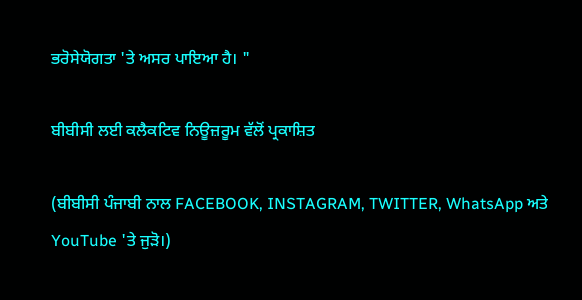ਭਰੋਸੇਯੋਗਤਾ 'ਤੇ ਅਸਰ ਪਾਇਆ ਹੈ। "

ਬੀਬੀਸੀ ਲਈ ਕਲੈਕਟਿਵ ਨਿਊਜ਼ਰੂਮ ਵੱਲੋਂ ਪ੍ਰਕਾਸ਼ਿਤ

(ਬੀਬੀਸੀ ਪੰਜਾਬੀ ਨਾਲ FACEBOOK, INSTAGRAM, TWITTER, WhatsApp ਅਤੇ YouTube 'ਤੇ ਜੁੜੋ।)